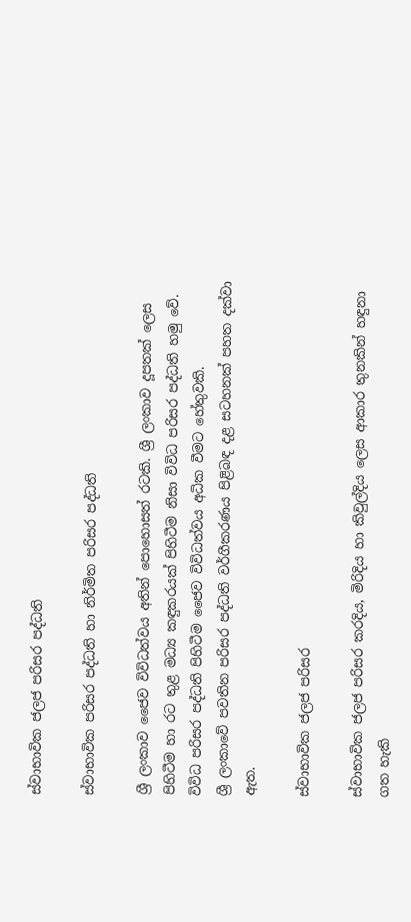ස්වාභාවික ජලජ පරිසර පද්ධති

ස්වාභාවික පරිසර පද්ධති හා නිර්මිත පරිසර පද්ධති

ශ්‍රී ලංකාව ජෛව විවිධත්වය අතින් පොහොසත් රටකි. ශ්‍රී ලංකාව දූපතක් ලෙස පිහිටීම හා රට තුළ මධ්‍ය කඳුකරයක් පිහිටීම නිසා විවිධ පරිසර පද්ධති හමු වේ. විවිධ පරිසර පද්ධති පිහිටීම ජෛව විවිධත්වය අධික වීමට හේතුවකි.
ශ්‍රී ලංකාවේ පවතින පරිසර පද්ධති වර්ගීකරණය පිළිබඳ දළ සටහනක් පහත දක්වා ඇත.

ස්වාභාවික ජලජ පරිසර

ස්වාභාවික ජලජ පරිසර කරදිය, මිරිදිය හා කිවුල්දිය ලෙස ආකාර තුනකින් හඳුනා ගත හැකි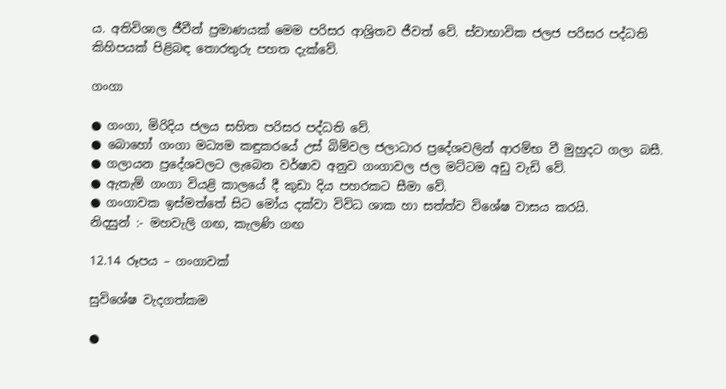ය. අතිවිශාල ජීවීන් ප්‍රමාණයක් මෙම පරිසර ආශ්‍රිතව ජීවත් වේ. ස්වාභාවික ජලජ පරිසර පද්ධති කිහිපයක් පිළිබඳ තොරතුරු පහත දැක්වේ.

ගංගා

● ගංගා, මිරිදිය ජලය සහිත පරිසර පද්ධති වේ.
● බොහෝ ගංගා මධ්‍යම කඳුකරයේ උස් බිම්වල ජලාධාර ප්‍රදේශවලින් ආරම්භ වී මුහුදට ගලා බසී.
● ගලායන ප්‍රදේශවලට ලැබෙන වර්ෂාව අනුව ගංගාවල ජල මට්ටම අඩු වැඩි වේ.
● ඇතැම් ගංගා වියළි කාලයේ දී කුඩා දිය පහරකට සීමා වේ.
● ගංගාවක ඉස්මත්තේ සිට මෝය දක්වා විවිධ ශාක හා සත්ත්ව විශේෂ වාසය කරයි.
නිදසුන් :- මහවැලි ගඟ, කැලණි ගඟ

12.14 රූපය – ගංගාවක්

සුවිශේෂ වැදගත්කම

●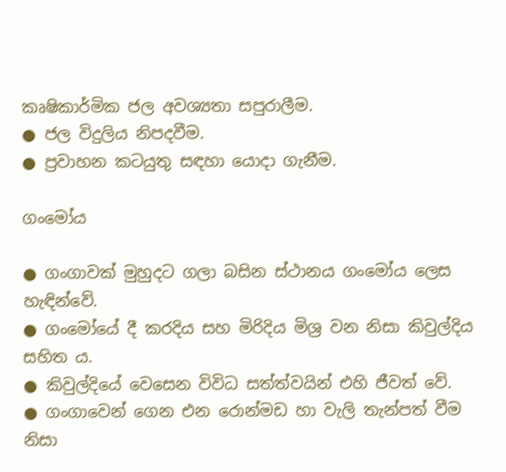කෘෂිකාර්මික ජල අවශ්‍යතා සපුරාලීම.
● ජල විදුලිය නිපදවීම.
● ප්‍රවාහන කටයුතු සඳහා යොදා ගැනීම.

ගංමෝය

● ගංගාවක් මුහුදට ගලා බසින ස්ථානය ගංමෝය ලෙස හැඳින්වේ.
● ගංමෝයේ දී කරදිය සහ මිරිදිය මිශ්‍ර වන නිසා කිවුල්දිය සහිත ය.
● කිවුල්දියේ වෙසෙන විවිධ සත්ත්වයින් එහි ජීවත් වේ.
● ගංගාවෙන් ගෙන එන රොන්මඩ හා වැලි තැන්පත් වීම නිසා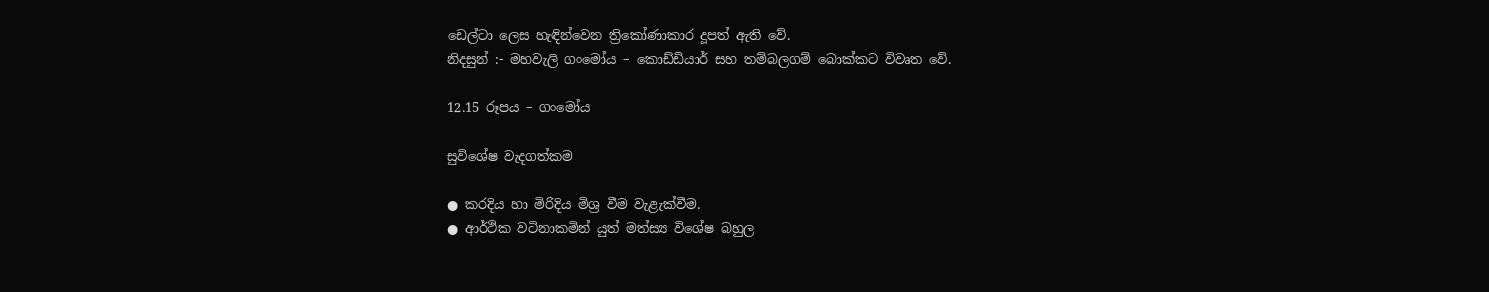ඩෙල්ටා ලෙස හැඳින්වෙන ත්‍රිකෝණාකාර දූපත් ඇති වේ.
නිදසුන් :- මහවැලි ගංමෝය – කොඩ්ඩියාර් සහ තම්බලගම් බොක්කට විවෘත වේ.

12.15 රූපය – ගංමෝය

සුවිශේෂ වැදගත්කම

● කරදිය හා මිරිදිය මිශ්‍ර වීම වැළැක්වීම.
● ආර්ථික වටිනාකමින් යුත් මත්ස්‍ය විශේෂ බහුල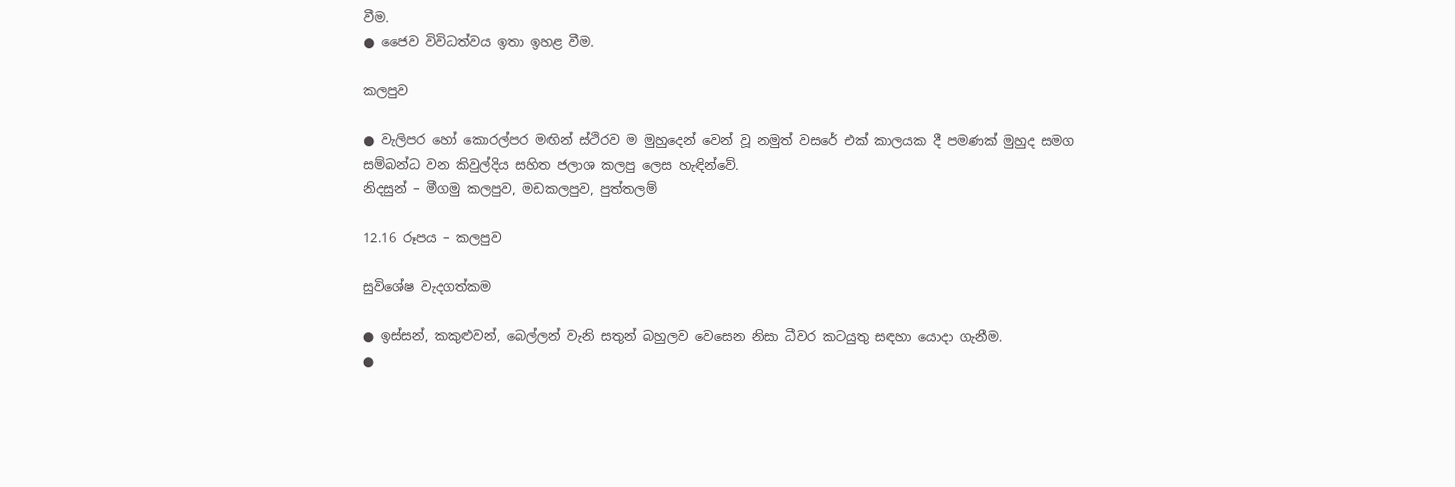වීම.
● ජෛව විවිධත්වය ඉතා ඉහළ වීම.

කලපුව

● වැලිපර හෝ කොරල්පර මඟින් ස්ථිරව ම මුහුදෙන් වෙන් වූ නමුත් වසරේ එක් කාලයක දී පමණක් මුහුද සමග සම්බන්ධ වන කිවුල්දිය සහිත ජලාශ කලපු ලෙස හැඳින්වේ.
නිදසුන් – මීගමු කලපුව, මඩකලපුව, පුත්තලම්

12.16 රූපය – කලපුව

සුවිශේෂ වැදගත්කම

● ඉස්සන්, කකුළුවන්, බෙල්ලන් වැනි සතුන් බහුලව වෙසෙන නිසා ධීවර කටයුතු සඳහා යොදා ගැනීම.
●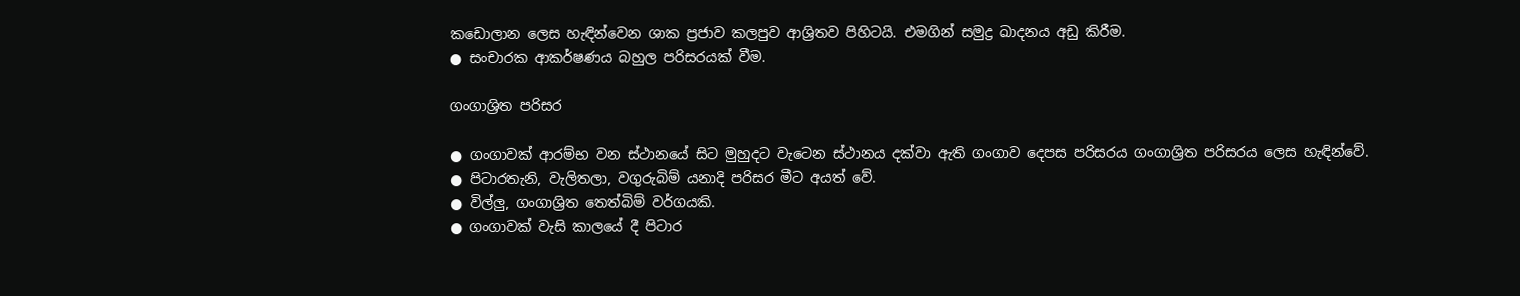කඩොලාන ලෙස හැඳින්වෙන ශාක ප්‍රජාව කලපුව ආශ්‍රිතව පිහිටයි. එමගින් සමුද්‍ර ඛාදනය අඩු කිරීම.
● සංචාරක ආකර්ෂණය බහුල පරිසරයක් වීම.

ගංගාශ්‍රිත පරිසර

● ගංගාවක් ආරම්භ වන ස්ථානයේ සිට මුහුදට වැටෙන ස්ථානය දක්වා ඇති ගංගාව දෙපස පරිසරය ගංගාශ්‍රිත පරිසරය ලෙස හැඳින්වේ.
● පිටාරතැනි, වැලිතලා, වගුරුබිම් යනාදි පරිසර මීට අයත් වේ.
● විල්ලු, ගංගාශ්‍රිත තෙත්බිම් වර්ගයකි.
● ගංගාවක් වැසි කාලයේ දී පිටාර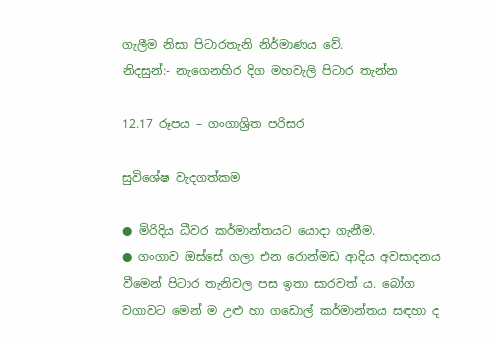ගැලීම නිසා පිටාරතැනි නිර්මාණය වේ.
නිදසුන්:- නැගෙනහිර දිග මහවැලි පිටාර තැන්න

12.17 රූපය – ගංගාශ්‍රිත පරිසර

සුවිශේෂ වැදගත්කම

● මිරිදිය ධීවර කර්මාන්තයට යොදා ගැනීම.
● ගංගාව ඔස්සේ ගලා එන රොන්මඩ ආදිය අවසාදනය වීමෙන් පිටාර තැනිවල පස ඉතා සාරවත් ය. බෝග වගාවට මෙන් ම උළු හා ගඩොල් කර්මාන්තය සඳහා ද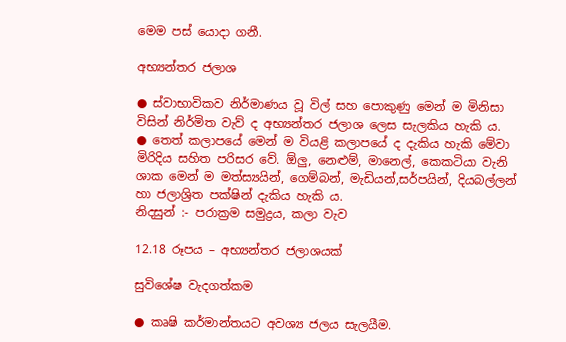මෙම පස් යොදා ගනී.

අභ්‍යන්තර ජලාශ

● ස්වාභාවිකව නිර්මාණය වූ විල් සහ පොකුණු මෙන් ම මිනිසා විසින් නිර්මිත වැව් ද අභ්‍යන්තර ජලාශ ලෙස සැලකිය හැකි ය.
● තෙත් කලාපයේ මෙන් ම වියළි කලාපයේ ද දැකිය හැකි මේවා මිරිදිය සහිත පරිසර වේ. ඕලු, නෙළුම්, මානෙල්, කෙකටියා වැනි ශාක මෙන් ම මත්ස්‍යයින්, ගෙම්බන්, මැඩියන්,සර්පයින්, දියබල්ලන් හා ජලාශ්‍රිත පක්ෂින් දැකිය හැකි ය.
නිදසුන් :- පරාක්‍රම සමුද්‍රය, කලා වැව

12.18 රූපය – අභ්‍යන්තර ජලාශයක්

සුවිශේෂ වැදගත්කම

● කෘෂි කර්මාන්තයට අවශ්‍ය ජලය සැලයීම.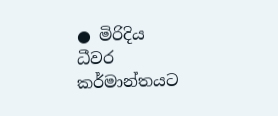● මිරිදිය ධීවර කර්මාන්තයට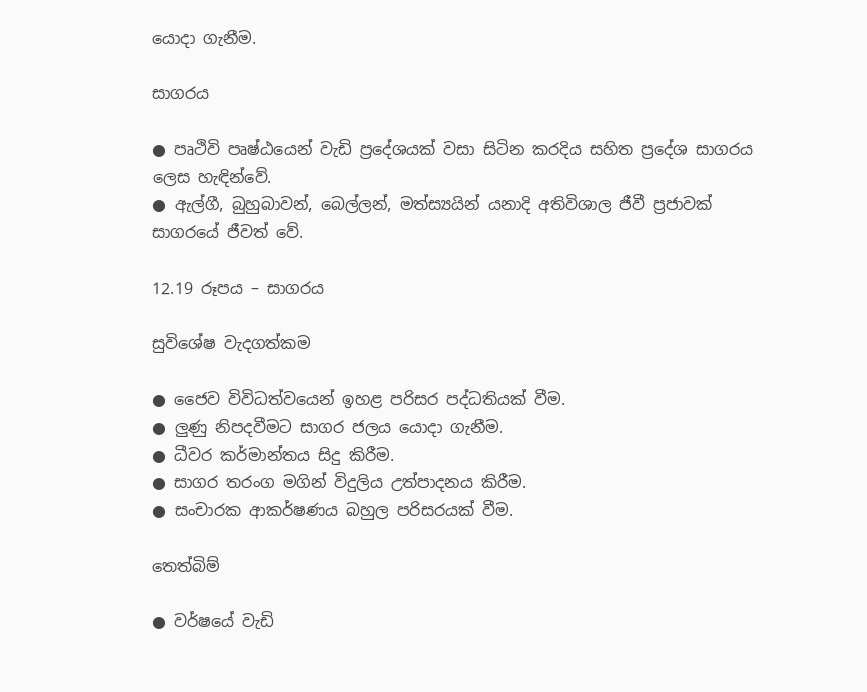යොදා ගැනීම.

සාගරය

● පෘථිවි පෘෂ්ඨයෙන් වැඩි ප්‍රදේශයක් වසා සිටින කරදිය සහිත ප්‍රදේශ සාගරය ලෙස හැඳින්වේ.
● ඇල්ගී, බුහුබාවන්, බෙල්ලන්, මත්ස්‍යයින් යනාදි අතිවිශාල ජීවී ප්‍රජාවක් සාගරයේ ජීවත් වේ.

12.19 රූපය – සාගරය

සුවිශේෂ වැදගත්කම

● ජෛව විවිධත්වයෙන් ඉහළ පරිසර පද්ධතියක් වීම.
● ලුණු නිපදවීමට සාගර ජලය යොදා ගැනීම.
● ධීවර කර්මාන්තය සිදු කිරීම.
● සාගර තරංග මගින් විදුලිය උත්පාදනය කිරීම.
● සංචාරක ආකර්ෂණය බහුල පරිසරයක් වීම.

තෙත්බිම්

● වර්ෂයේ වැඩි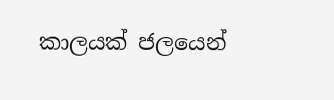කාලයක් ජලයෙන්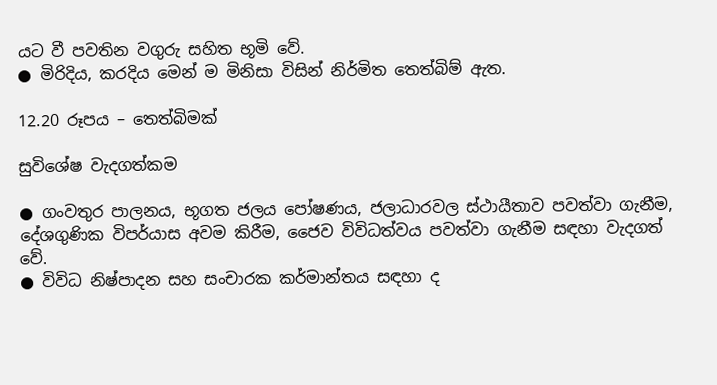යට වී පවතින වගුරු සහිත භූමි වේ.
● මිරිදිය, කරදිය මෙන් ම මිනිසා විසින් නිර්මිත තෙත්බිම් ඇත.

12.20 රූපය – තෙත්බිමක්

සුවිශේෂ වැදගත්කම

● ගංවතුර පාලනය, භූගත ජලය පෝෂණය, ජලාධාරවල ස්ථායීතාව පවත්වා ගැනීම, දේශගුණික විපර්යාස අවම කිරීම, ජෛව විවිධත්වය පවත්වා ගැනීම සඳහා වැදගත් වේ.
● විවිධ නිෂ්පාදන සහ සංචාරක කර්මාන්තය සඳහා ද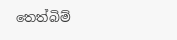තෙත්බිම්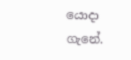යොදා ගැනේ.